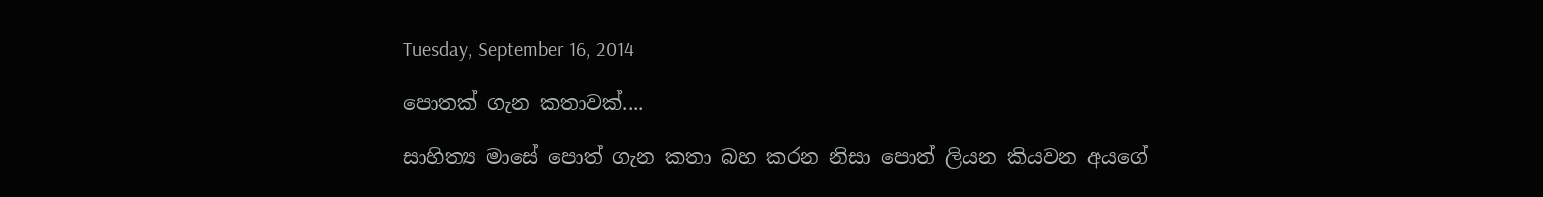Tuesday, September 16, 2014

පොතක් ගැන කතාවක්....

සාහිත්‍ය මාසේ පොත් ගැන කතා බහ කරන නිසා පොත් ලියන කියවන අයගේ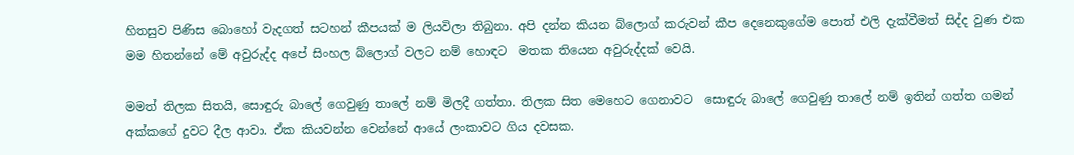හිතසුව පිණිස බොහෝ වැදගත් සටහන් කීපයක් ම ලියවිලා තිබුනා. අපි දන්න කියන බ්ලොග් කරුවන් කීප දෙනෙකුගේම පොත් එලි දැක්වීමත් සිද්ද වුණ එක මම හිතන්නේ මේ අවුරුද්ද අපේ සිංහල බ්ලොග් වලට නම් හොඳට  මතක තියෙන අවුරුද්දක් වෙයි.

මමත් තිලක සිතයි, සොඳුරු බාලේ ගෙවුණු තාලේ නම් මිලදී ගත්තා. තිලක සිත මෙහෙට ගෙනාවට  සොඳුරු බාලේ ගෙවුණු තාලේ නම් ඉතින් ගත්ත ගමන් අක්කගේ දුවට දීල ආවා. ඒක කියවන්න වෙන්නේ ආයේ ලංකාවට ගිය දවසක.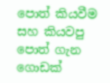පොත් කියවීම සහ කියවපු පොත් ගැන ගොඩක්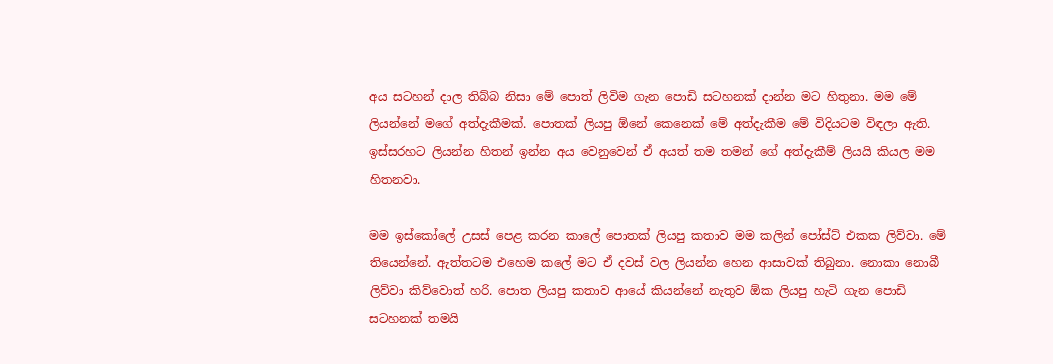අය සටහන් දාල තිබ්බ නිසා මේ පොත් ලිවිම ගැන පොඩි සටහනක් දාන්න මට හිතුනා. මම මේ ලියන්නේ මගේ අත්දැකීමක්. පොතක් ලියපු ඕනේ කෙනෙක් මේ අත්දැකීම මේ විදියටම විඳලා ඇති. ඉස්සරහට ලියන්න හිතන් ඉන්න අය වෙනුවෙන් ඒ අයත් තම තමන් ගේ අත්දැකීම් ලියයි කියල මම හිතනවා.

මම ඉස්කෝලේ උසස් පෙළ කරන කාලේ පොතක් ලියපු කතාව මම කලින් පෝස්ට් එකක ලිව්වා. මේ තියෙන්නේ. ඇත්තටම එහෙම කලේ මට ඒ දවස් වල ලියන්න හෙන ආසාවක් තිබුනා. නොකා නොබී ලිව්වා කිව්වොත් හරි. පොත ලියපු කතාව ආයේ කියන්නේ නැතුව ඕක ලියපු හැටි ගැන පොඩි සටහනක් තමයි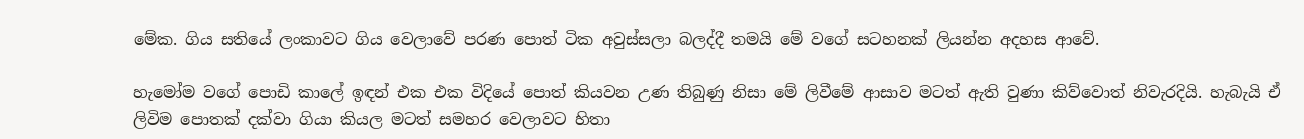මේක. ගිය සතියේ ලංකාවට ගිය වෙලාවේ පරණ පොත් ටික අවුස්සලා බලද්දී තමයි මේ වගේ සටහනක් ලියන්න අදහස ආවේ.

හැමෝම වගේ පොඩි කාලේ ඉඳන් එක එක විදියේ පොත් කියවන උණ තිබුණු නිසා මේ ලිවීමේ ආසාව මටත් ඇති වුණා කිව්වොත් නිවැරදියි. හැබැයි ඒ ලිවිම පොතක් දක්වා ගියා කියල මටත් සමහර වෙලාවට හිතා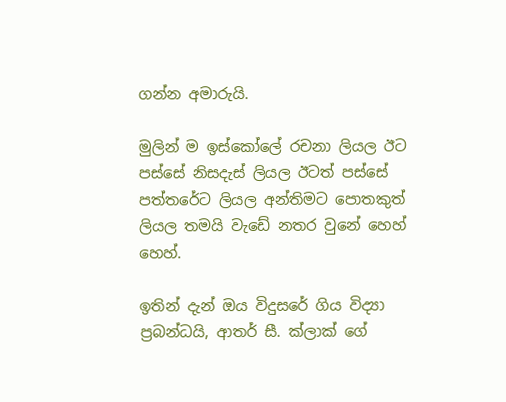ගන්න අමාරුයි.

මුලින් ම ඉස්කෝලේ රචනා ලියල ඊට පස්සේ නිසදැස් ලියල ඊටත් පස්සේ පත්තරේට ලියල අන්තිමට පොතකුත් ලියල තමයි වැඩේ නතර වුනේ හෙහ් හෙහ්.

ඉතින් දැන් ඔය විදුසරේ ගිය විද්‍යා ප්‍රබන්ධයි, ආතර් සී. ක්ලාක් ගේ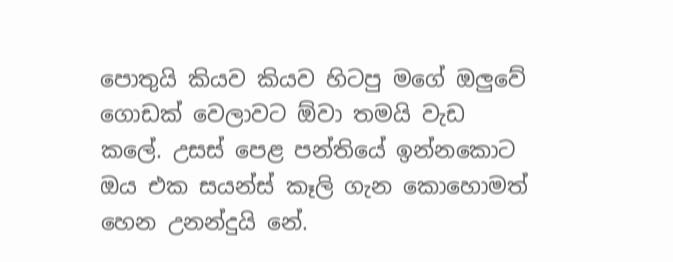පොතුයි කියව කියව හිටපු මගේ ඔලුවේ ගොඩක් වෙලාවට ඕවා තමයි වැඩ කලේ. උසස් පෙළ පන්තියේ ඉන්නකොට ඔය එක සයන්ස් කෑලි ගැන කොහොමත් හෙන උනන්දුයි නේ.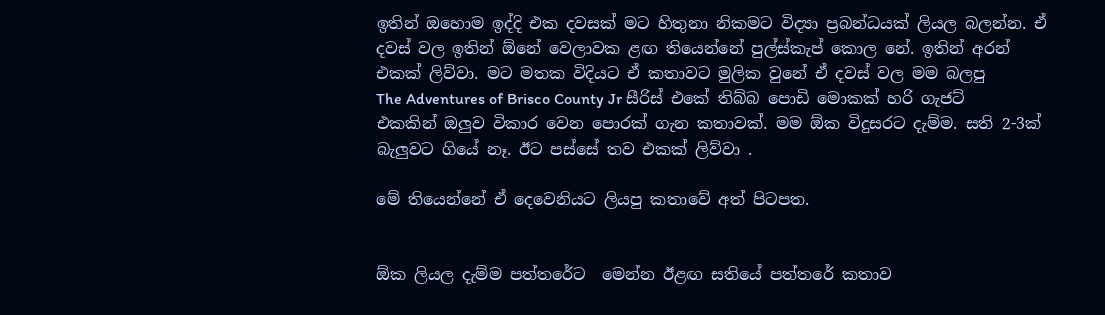ඉතින් ඔහොම ඉද්දි එක දවසක් මට හිතුනා නිකමට විද්‍යා ප්‍රබන්ධයක් ලියල බලන්න. ඒ දවස් වල ඉතින් ඕනේ වෙලාවක ළඟ තියෙන්නේ පුල්ස්කැප් කොල නේ. ඉතින් අරන් එකක් ලිව්වා. මට මතක විදියට ඒ කතාවට මුලික වුනේ ඒ දවස් වල මම බලපු
The Adventures of Brisco County Jr සීරිස් එකේ තිබ්බ පොඩි මොකක් හරි ගැජට් එකකින් ඔලුව විකාර වෙන පොරක් ගැන කතාවක්. මම ඕක විදුසරට දැම්ම. සති 2-3ක් බැලුවට ගියේ නෑ. ඊට පස්සේ තව එකක් ලිව්වා .

මේ තියෙන්නේ ඒ දෙවෙනියට ලියපු කතාවේ අත් පිටපත.


ඕක ලියල දැම්ම පත්තරේට  මෙන්න ඊළඟ සතියේ පත්තරේ කතාව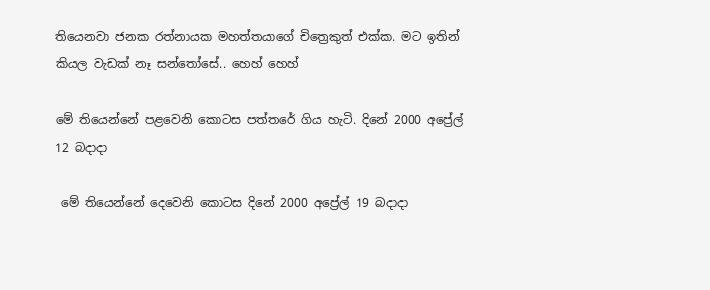තියෙනවා ජනක රත්නායක මහත්තයාගේ චිත්‍රෙකුත් එක්ක. මට ඉතින් කියල වැඩක් නෑ සන්තෝසේ.. හෙහ් හෙහ්

මේ තියෙන්නේ පළවෙනි කොටස පත්තරේ ගිය හැටි. දිනේ 2000 අප්‍රේල් 12 බදාදා

 මේ තියෙන්නේ දෙවෙනි කොටස දිනේ 2000 අප්‍රේල් 19 බදාදා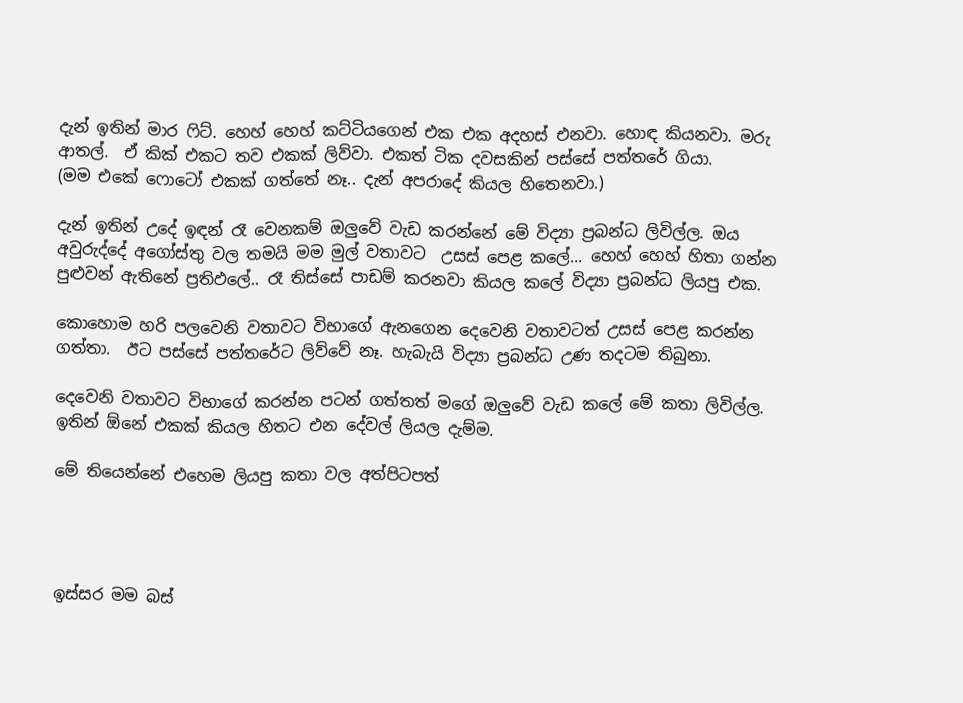දැන් ඉතින් මාර ෆිට්. හෙහ් හෙහ් කට්ටියගෙන් එක එක අදහස් එනවා. හොඳ කියනවා. මරු ආතල්.  ඒ කික් එකට තව එකක් ලිව්වා. එකත් ටික දවසකින් පස්සේ පත්තරේ ගියා.
(මම එකේ ෆොටෝ එකක් ගත්තේ නෑ.. දැන් අපරාදේ කියල හිතෙනවා.)

දැන් ඉතින් උදේ ඉඳන් රෑ වෙනකම් ඔලුවේ වැඩ කරන්නේ මේ විද්‍යා ප්‍රබන්ධ ලිවිල්ල. ඔය අවුරුද්දේ අගෝස්තු වල තමයි මම මුල් වතාවට  උසස් පෙළ කලේ... හෙහ් හෙහ් හිතා ගන්න පුළුවන් ඇතිනේ ප්‍රතිඵලේ.. රෑ තිස්සේ පාඩම් කරනවා කියල කලේ විද්‍යා ප්‍රබන්ධ ලියපු එක.

කොහොම හරි පලවෙනි වතාවට විභාගේ ඇනගෙන දෙවෙනි වතාවටත් උසස් පෙළ කරන්න ගත්තා.  ඊට පස්සේ පත්තරේට ලිව්වේ නෑ. හැබැයි විද්‍යා ප්‍රබන්ධ උණ තදටම තිබුනා.

දෙවෙනි වතාවට විභාගේ කරන්න පටන් ගත්තත් මගේ ඔලුවේ වැඩ කලේ මේ කතා ලිවිල්ල. ඉතින් ඕනේ එකක් කියල හිතට එන දේවල් ලියල දැම්ම.

මේ තියෙන්නේ එහෙම ලියපු කතා වල අත්පිටපත්




ඉස්සර මම බස්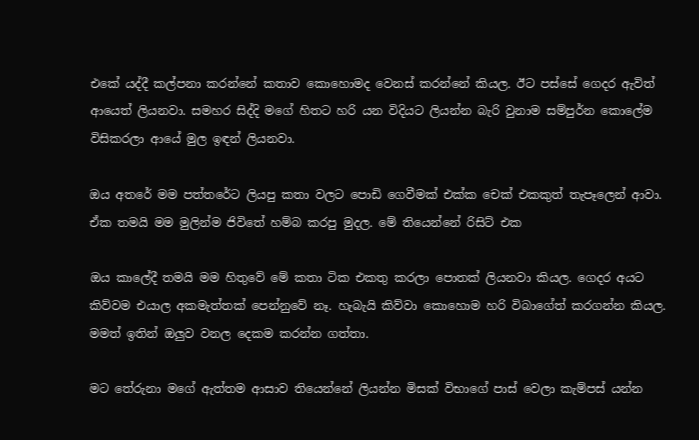එකේ යද්දී කල්පනා කරන්නේ කතාව කොහොමද වෙනස් කරන්නේ කියල. ඊට පස්සේ ගෙදර ඇවිත් ආයෙත් ලියනවා. සමහර සිද්දි මගේ හිතට හරි යන විදියට ලියන්න බැරි වුනාම සම්පුර්න කොලේම විසිකරලා ආයේ මුල ඉඳන් ලියනවා.

ඔය අතරේ මම පත්තරේට ලියපු කතා වලට පොඩි ගෙවීමක් එක්ක චෙක් එකකුත් තැපෑලෙන් ආවා. ඒක තමයි මම මුලින්ම ජිවිතේ හම්බ කරපු මුදල. මේ තියෙන්නේ රිසිට් එක

ඔය කාලේදී තමයි මම හිතුවේ මේ කතා ටික එකතු කරලා පොතක් ලියනවා කියල. ගෙදර අයට කිව්වම එයාල අකමැත්තක් පෙන්නුවේ නෑ. හැබැයි කිව්වා කොහොම හරි විබාගේත් කරගන්න කියල. මමත් ඉතින් ඔලුව වනල දෙකම කරන්න ගත්තා.

මට තේරුනා මගේ ඇත්තම ආසාව තියෙන්නේ ලියන්න මිසක් විභාගේ පාස් වෙලා කැම්පස් යන්න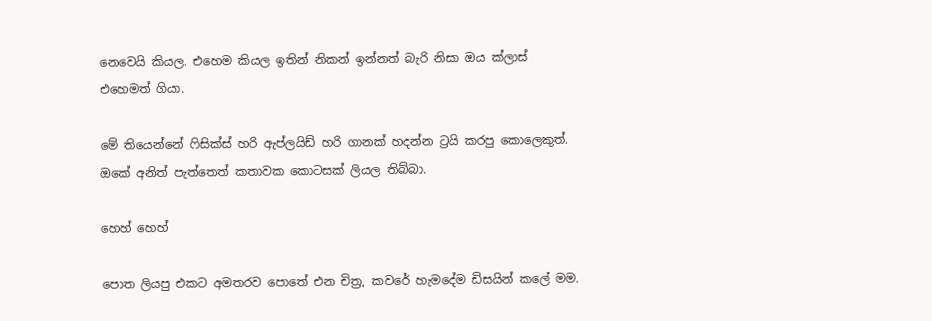නෙවෙයි කියල. එහෙම කියල ඉතින් නිකන් ඉන්නත් බැරි නිසා ඔය ක්ලාස් එහෙමත් ගියා.

මේ තියෙන්නේ ෆිසික්ස් හරි ඇප්ලයිඩ් හරි ගානක් හදන්න ට්‍රයි කරපු කොලෙකුත්. ඔකේ අනිත් පැත්තෙත් කතාවක කොටසක් ලියල තිබ්බා.

හෙහ් හෙහ්

පොත ලියපු එකට අමතරව පොතේ එන චිත්‍ර, කවරේ හැමදේම ඩිසයින් කලේ මම.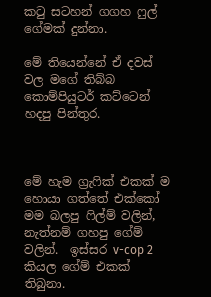කටු සටහන් ගගහ ෆුල් ගේමක් දුන්නා.

මේ තියෙන්නේ ඒ දවස් වල මගේ තිබ්බ කොම්පියුටර් කට්ටෙන් හදපු පින්තුර.



මේ හැම ග්‍රැෆික් එකක් ම හොයා ගත්තේ එක්කෝ මම බලපු ෆිල්ම් වලින්, නැත්නම් ගහපු ගේම් වලින්.  ඉස්සර v-cop 2 කියල ගේම් එකක් තිබුනා.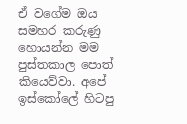ඒ වගේම ඔය සමහර කරුණු හොයන්න මම පුස්තකාල පොත් කියෙව්වා. අපේ ඉස්කෝලේ හිටපු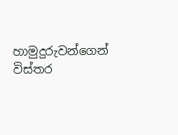හාමුදුරුවන්ගෙන් විස්තර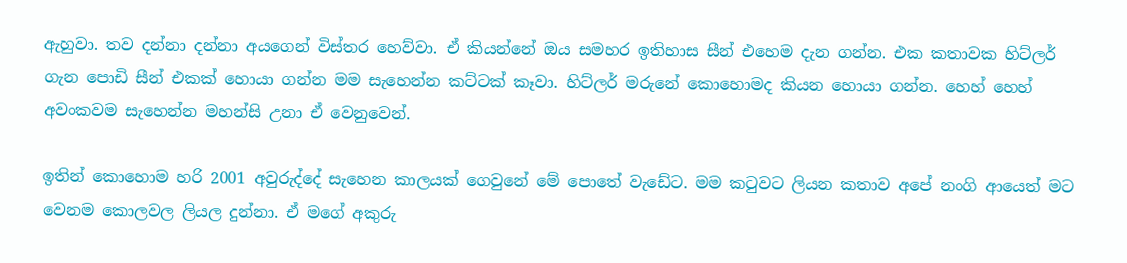ඇහුවා. තව දන්නා දන්නා අයගෙන් විස්තර හෙව්වා. ඒ කියන්නේ ඔය සමහර ඉතිහාස සීන් එහෙම දැන ගන්න. එක කතාවක හිට්ලර් ගැන පොඩි සීන් එකක් හොයා ගන්න මම සැහෙන්න කට්ටක් කෑවා. හිට්ලර් මරුනේ කොහොමද කියන හොයා ගන්න. හෙහ් හෙහ් අවංකවම සැහෙන්න මහන්සි උනා ඒ වෙනුවෙන්.

ඉතින් කොහොම හරි 2001 අවුරුද්දේ සැහෙන කාලයක් ගෙවුනේ මේ පොතේ වැඩේට. මම කටුවට ලියන කතාව අපේ නංගි ආයෙත් මට වෙනම කොලවල ලියල දුන්නා. ඒ මගේ අකුරු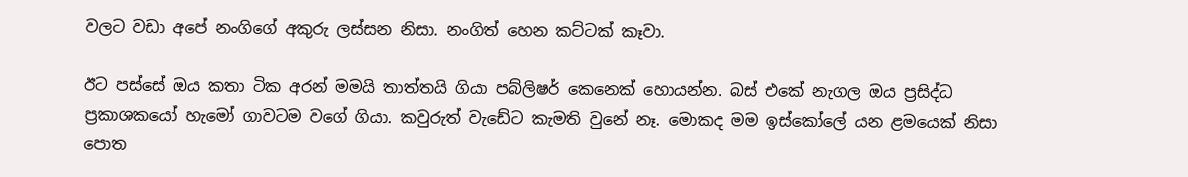වලට වඩා අපේ නංගිගේ අකුරු ලස්සන නිසා. නංගිත් හෙන කට්ටක් කෑවා.

ඊට පස්සේ ඔය කතා ටික අරන් මමයි තාත්තයි ගියා පබ්ලිෂර් කෙනෙක් හොයන්න. බස් එකේ නැගල ඔය ප්‍රසිද්ධ ප්‍රකාශකයෝ හැමෝ ගාවටම වගේ ගියා. කවුරුත් වැඩේට කැමති වුනේ නෑ. මොකද මම ඉස්කෝලේ යන ළමයෙක් නිසා පොත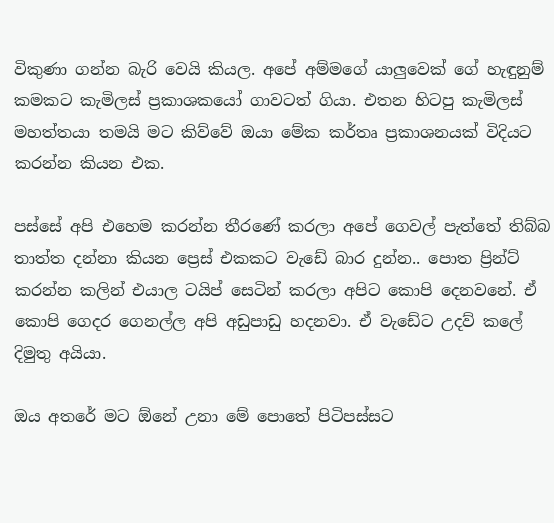විකුණා ගන්න බැරි වෙයි කියල. අපේ අම්මගේ යාලුවෙක් ගේ හැඳුනුම් කමකට කැමිලස් ප්‍රකාශකයෝ ගාවටත් ගියා. එතන හිටපු කැමිලස් මහත්තයා තමයි මට කිව්වේ ඔයා මේක කර්තෘ ප්‍රකාශනයක් විදියට කරන්න කියන එක.

පස්සේ අපි එහෙම කරන්න තීරණේ කරලා අපේ ගෙවල් පැත්තේ තිබ්බ තාත්ත දන්නා කියන ප්‍රෙස් එකකට වැඩේ බාර දුන්න.. පොත ප්‍රින්ට් කරන්න කලින් එයාල ටයිප් සෙටින් කරලා අපිට කොපි දෙනවනේ. ඒ කොපි ගෙදර ගෙනල්ල අපි අඩුපාඩු හදනවා. ඒ වැඩේට උදව් කලේ දිමුතු අයියා.

ඔය අතරේ මට ඕනේ උනා මේ පොතේ පිටිපස්සට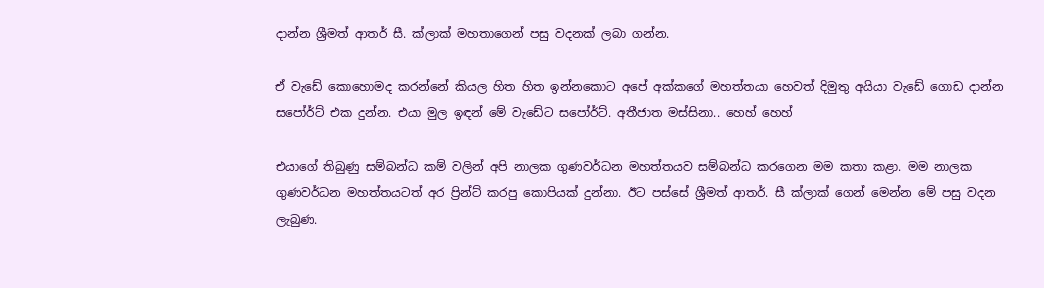දාන්න ශ්‍රීමත් ආතර් සී. ක්ලාක් මහතාගෙන් පසු වදනක් ලබා ගන්න.

ඒ වැඩේ කොහොමද කරන්නේ කියල හිත හිත ඉන්නකොට අපේ අක්කගේ මහත්තයා හෙවත් දිමුතු අයියා වැඩේ ගොඩ දාන්න සපෝර්ට් එක දුන්න. එයා මුල ඉඳන් මේ වැඩේට සපෝර්ට්. අතීජාත මස්සිනා.. හෙහ් හෙහ්

එයාගේ තිබුණු සම්බන්ධ කම් වලින් අපි නාලක ගුණවර්ධන මහත්තයව සම්බන්ධ කරගෙන මම කතා කළා. මම නාලක ගුණවර්ධන මහත්තයටත් අර ප්‍රින්ට් කරපු කොපියක් දුන්නා. ඊට පස්සේ ශ්‍රීමත් ආතර්. සී ක්ලාක් ගෙන් මෙන්න මේ පසු වදන ලැබුණ.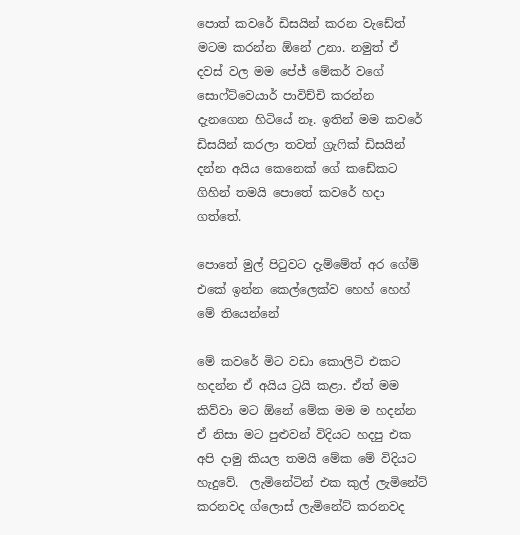පොත් කවරේ ඩිසයින් කරන වැඩේත් මටම කරන්න ඕනේ උනා. නමුත් ඒ දවස් වල මම පේජ් මේකර් වගේ සොෆ්ට්වෙයාර් පාවිච්චි කරන්න දැනගෙන හිටියේ නෑ. ඉතින් මම කවරේ ඩිසයින් කරලා තවත් ග්‍රැෆික් ඩිසයින් දන්න අයිය කෙනෙක් ගේ කඩේකට ගිහින් තමයි පොතේ කවරේ හදා ගත්තේ.

පොතේ මුල් පිටුවට දැම්මේත් අර ගේම්  එකේ ඉන්න කෙල්ලෙක්ව හෙහ් හෙහ්
මේ තියෙන්නේ

මේ කවරේ මිට වඩා කොලිටි එකට හදන්න ඒ අයිය ට්‍රයි කළා. ඒත් මම කිව්වා මට ඕනේ මේක මම ම හදන්න ඒ නිසා මට පුළුවන් විදියට හදපු එක අපි දාමු කියල තමයි මේක මේ විදියට හැදුවේ.  ලැමිනේටින් එක කුල් ලැමිනේට් කරනවද ග්ලොස් ලැමිනේට් කරනවද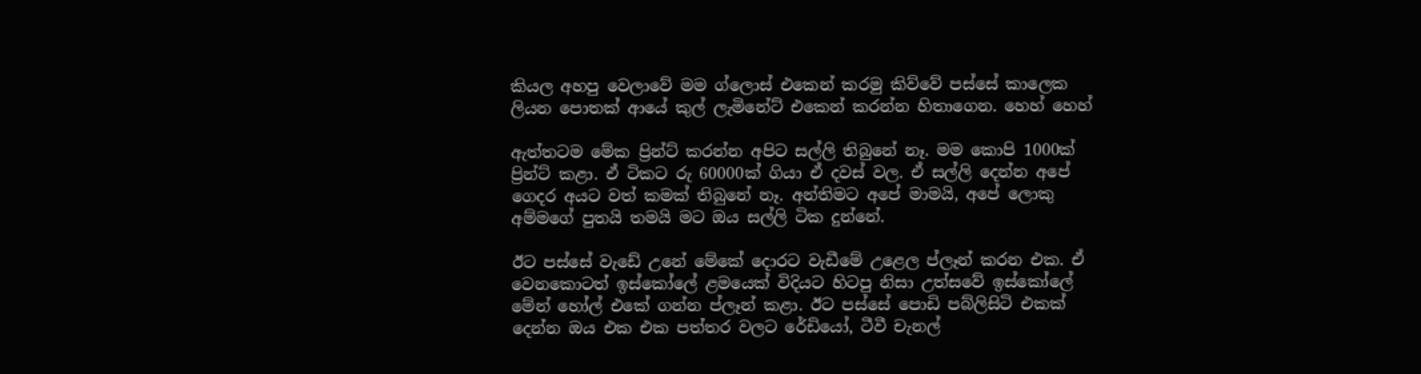කියල අහපු වෙලාවේ මම ග්ලොස් එකෙන් කරමු කිව්වේ පස්සේ කාලෙක ලියන පොතක් ආයේ කුල් ලැමිනේට් එකෙන් කරන්න හිතාගෙන. හෙහ් හෙහ්

ඇත්තටම මේක ප්‍රින්ට් කරන්න අපිට සල්ලි තිබුනේ නෑ. මම කොපි 1000ක් ප්‍රින්ට් කළා. ඒ ටිකට රු 60000ක් ගියා ඒ දවස් වල. ඒ සල්ලි දෙන්න අපේ ගෙදර අයට වත් කමක් තිබුනේ නෑ. අන්තිමට අපේ මාමයි, අපේ ලොකු අම්මගේ පුතයි තමයි මට ඔය සල්ලි ටික දුන්නේ.

ඊට පස්සේ වැඩේ උනේ මේකේ දොරට වැඩීමේ උළෙල ප්ලෑන් කරන එක. ඒ වෙනකොටත් ඉස්කෝලේ ළමයෙක් විදියට හිටපු නිසා උත්සවේ ඉස්කෝලේ මේන් හෝල් එකේ ගන්න ප්ලෑන් කළා. ඊට පස්සේ පොඩි පබ්ලිසිටි එකක් දෙන්න ඔය එක එක පත්තර වලට රේඩියෝ, ටීවී චැනල්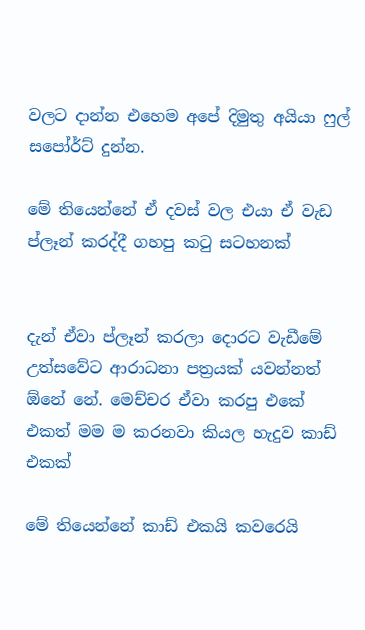වලට දාන්න එහෙම අපේ දිමුතු අයියා ෆුල් සපෝර්ට් දුන්න.

මේ තියෙන්නේ ඒ දවස් වල එයා ඒ වැඩ ප්ලෑන් කරද්දී ගහපු කටු සටහනක්


දැන් ඒවා ප්ලෑන් කරලා දොරට වැඩීමේ උත්සවේට ආරාධනා පත්‍රයක් යවන්නත් ඕනේ නේ. මෙච්චර ඒවා කරපු එකේ එකත් මම ම කරනවා කියල හැදුව කාඩ් එකක්

මේ තියෙන්නේ කාඩ් එකයි කවරෙයි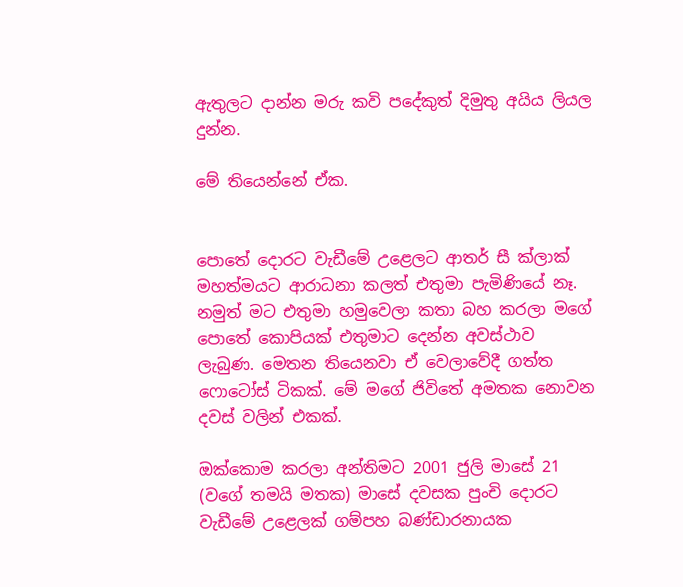ඇතුලට දාන්න මරු කවි පදේකුත් දිමුතු අයිය ලියල දුන්න.

මේ තියෙන්නේ ඒක.


පොතේ දොරට වැඩීමේ උළෙලට ආතර් සී ක්ලාක් මහත්මයට ආරාධනා කලත් එතුමා පැමිණියේ නෑ. නමුත් මට එතුමා හමුවෙලා කතා බහ කරලා මගේ පොතේ කොපියක් එතුමාට දෙන්න අවස්ථාව ලැබුණ. මෙතන තියෙනවා ඒ වෙලාවේදී ගත්ත ෆොටෝස් ටිකක්. මේ මගේ ජිවිතේ අමතක නොවන දවස් වලින් එකක්.

ඔක්කොම කරලා අන්තිමට 2001 ජුලි මාසේ 21 (වගේ තමයි මතක) මාසේ දවසක පුංචි දොරට වැඩීමේ උළෙලක් ගම්පහ බණ්ඩාරනායක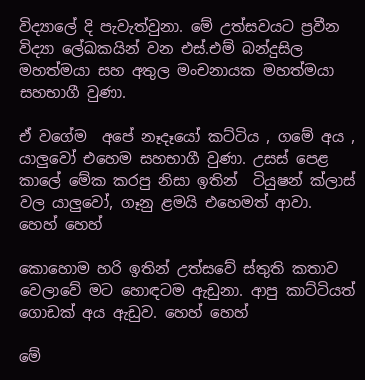විද්‍යාලේ දි පැවැත්වුනා. මේ උත්සවයට ප්‍රවීන විද්‍යා ලේඛකයින් වන එස්.එම් බන්දුසිල මහත්මයා සහ අතුල මංචනායක මහත්මයා සහභාගී වුණා.

ඒ වගේම  අපේ නෑදෑයෝ කට්ටිය , ගමේ අය , යාලුවෝ එහෙම සහභාගී වුණා. උසස් පෙළ කාලේ මේක කරපු නිසා ඉතින්  ටියුෂන් ක්ලාස් වල යාලුවෝ, ගෑනු ළමයි එහෙමත් ආවා.  හෙහ් හෙහ්

කොහොම හරි ඉතින් උත්සවේ ස්තුති කතාව වෙලාවේ මට හොඳටම ඇඩුනා. ආපු කාට්ටියත් ගොඩක් අය ඇඩුව. හෙහ් හෙහ්

මේ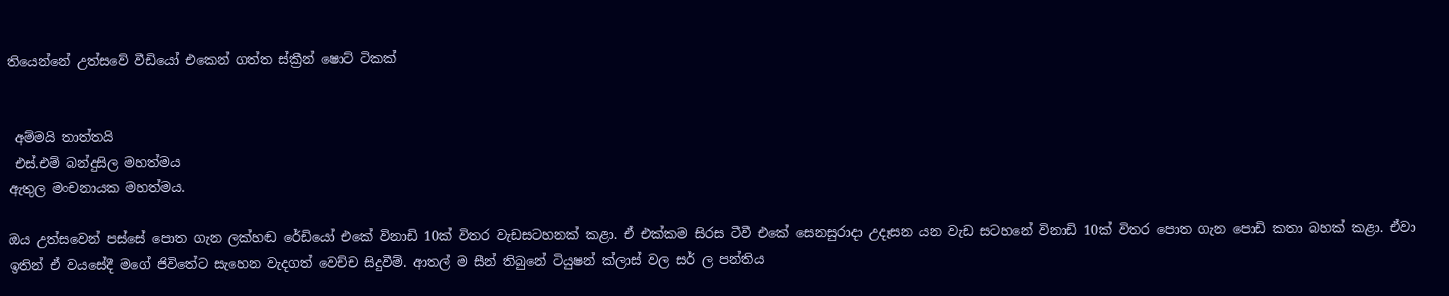තියෙන්නේ උත්සවේ වීඩියෝ එකෙන් ගත්ත ස්ක්‍රීන් ෂොට් ටිකක්


 අම්මයි තාත්තයි
 එස්.එම් බන්දුසිල මහත්මය
ඇතුල මංචනායක මහත්මය.

ඔය උත්සවෙන් පස්සේ පොත ගැන ලක්හඬ රේඩියෝ එකේ විනාඩි 10ක් විතර වැඩසටහනක් කළා. ඒ එක්කම සිරස ටීවී එකේ සෙනසුරාදා උදෑසන යන වැඩ සටහනේ විනාඩි 10ක් විතර පොත ගැන පොඩි කතා බහක් කළා. ඒවා ඉතින් ඒ වයසේදී මගේ ජිවිතේට සැහෙන වැදගත් වෙච්ච සිදුවීම්. ආතල් ම සීන් තිබුනේ ටියුෂන් ක්ලාස් වල සර් ල පන්තිය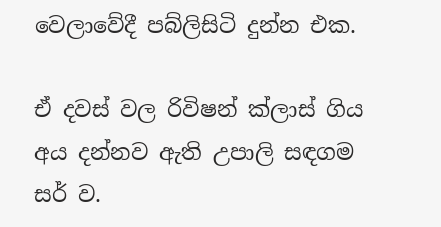වෙලාවේදී පබ්ලිසිටි දුන්න එක.

ඒ දවස් වල රිවිෂන් ක්ලාස් ගිය අය දන්නව ඇති උපාලි සඳගම සර් ව.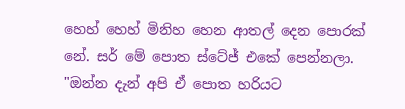හෙහ් හෙහ් මිනිහ හෙන ආතල් දෙන පොරක් නේ. සර් මේ පොත ස්ටේජ් එකේ පෙන්නලා. "ඔන්න දැන් අපි ඒ පොත හරියට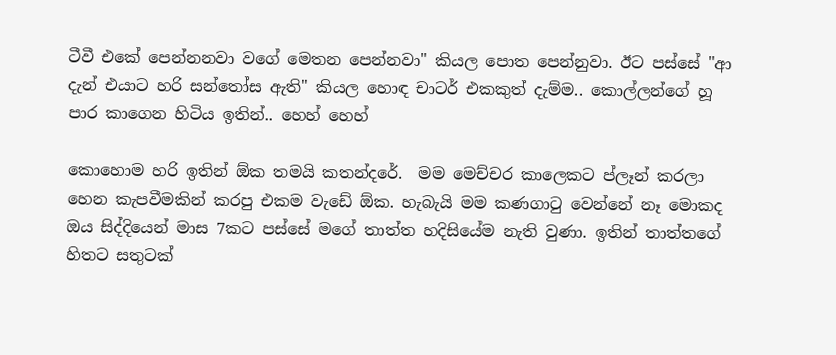ටීවී එකේ පෙන්නනවා වගේ මෙතන පෙන්නවා" කියල පොත පෙන්නුවා. ඊට පස්සේ "ආ දැන් එයාට හරි සන්තෝස ඇති" කියල හොඳ චාටර් එකකුත් දැම්ම.. කොල්ලන්ගේ හූ පාර කාගෙන හිටිය ඉතින්.. හෙහ් හෙහ්

කොහොම හරි ඉතින් ඕක තමයි කතන්දරේ.  මම මෙච්චර කාලෙකට ප්ලෑන් කරලා හෙන කැපවීමකින් කරපු එකම වැඩේ ඕක. හැබැයි මම කණගාටු වෙන්නේ නෑ මොකද ඔය සිද්දියෙන් මාස 7කට පස්සේ මගේ තාත්ත හදිසියේම නැති වුණා. ඉතින් තාත්තගේ හිතට සතුටක්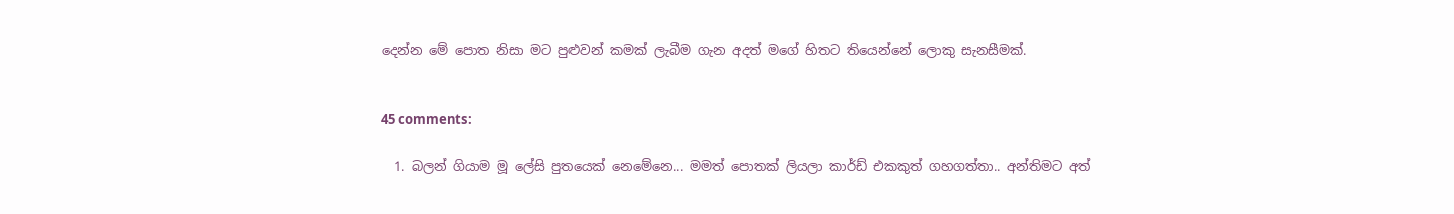දෙන්න මේ පොත නිසා මට පුළුවන් කමක් ලැබීම ගැන අදත් මගේ හිතට තියෙන්නේ ලොකු සැනසීමක්.


45 comments:

  1. බලන් ගියාම මූ ලේසි පුතයෙක් නෙමේනෙ... මමත් පොතක් ලියලා කාර්ඩ් එකකුත් ගහගත්තා.. අන්තිමට අත්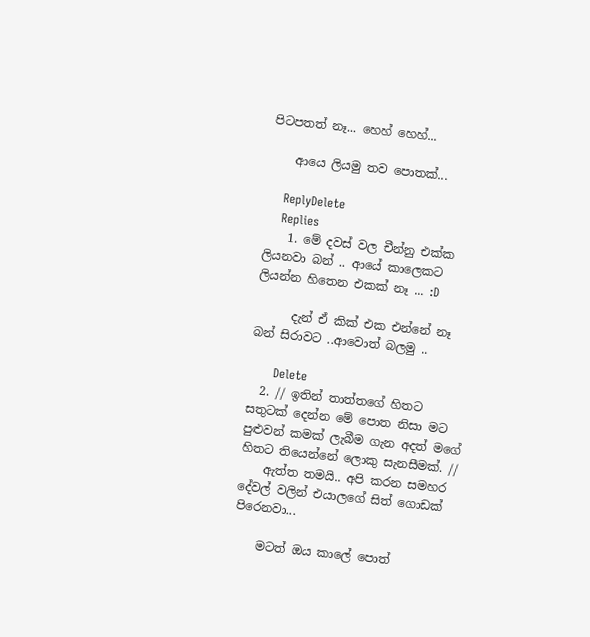පිටපතත් නෑ... හෙහ් හෙහ්...

    ආයෙ ලියමු තව පොතක්...

    ReplyDelete
    Replies
    1. මේ දවස් වල චීන්නු එක්ක ලියනවා බන් .. ආයේ කාලෙකට ලියන්න හිතෙන එකක් නෑ ... :D

      දැන් ඒ කික් එක එන්නේ නෑ බන් සිරාවට ..ආවොත් බලමු ..

      Delete
  2. // ඉතින් තාත්තගේ හිතට සතුටක් දෙන්න මේ පොත නිසා මට පුළුවන් කමක් ලැබීම ගැන අදත් මගේ හිතට තියෙන්නේ ලොකු සැනසීමක්. //
    ඇත්ත තමයි.. අපි කරන සමහර දේවල් වලින් එයාලගේ සිත් ගොඩක් පිරෙනවා...

    මටත් ඔය කාලේ පොත්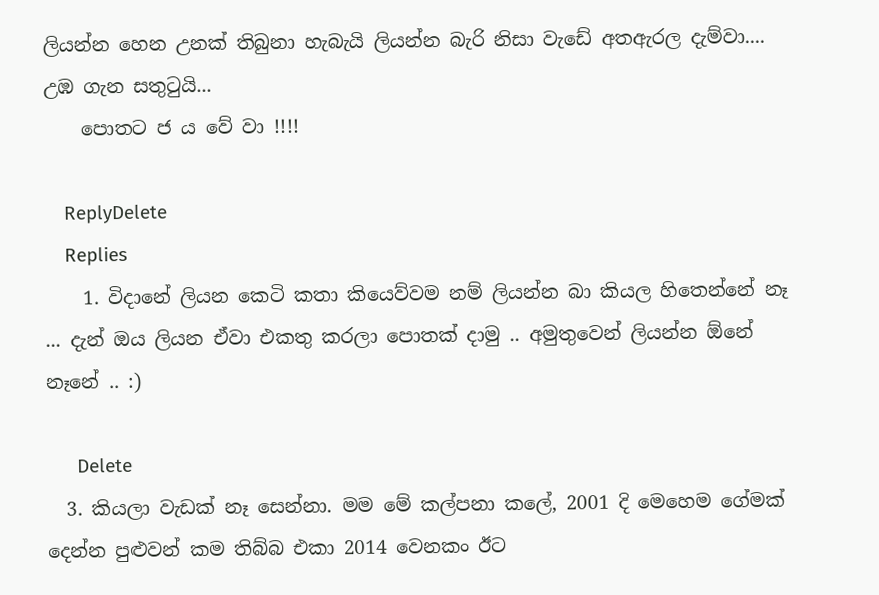ලියන්න හෙන උනක් තිබුනා හැබැයි ලියන්න බැරි නිසා වැඩේ අතඇරල දැම්වා.... උඹ ගැන සතුටුයි...
    පොතට ජ ය වේ වා !!!!

    ReplyDelete
    Replies
    1. විදානේ ලියන කෙටි කතා කියෙව්වම නම් ලියන්න බා කියල හිතෙන්නේ නෑ ... දැන් ඔය ලියන ඒවා එකතු කරලා පොතක් දාමු .. අමුතුවෙන් ලියන්න ඕනේ නෑනේ .. :)

      Delete
  3. කියලා වැඩක් නෑ සෙන්නා. මම මේ කල්පනා කලේ, 2001 දි මෙහෙම ගේමක් දෙන්න පුළුවන් කම තිබ්බ එකා 2014 වෙනකං ඊට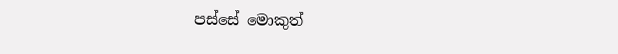පස්සේ මොකුත්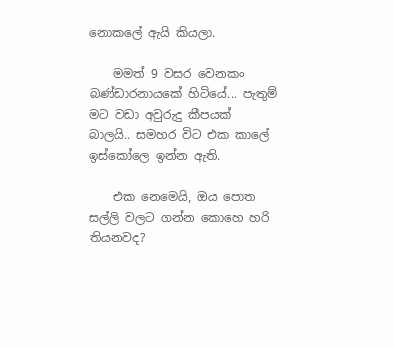නොකලේ ඇයි කියලා.

    මමත් 9 වසර වෙනකං බණ්ඩාරනායකේ හිටියේ... පැතුම් මට වඩා අවුරුදු කීපයක් බාලයි.. සමහර විට එක කාලේ ඉස්කෝලෙ ඉන්න ඇති.

    එක නෙමෙයි, ඔය පොත සල්ලි වලට ගන්න කොහෙ හරි තියනවද?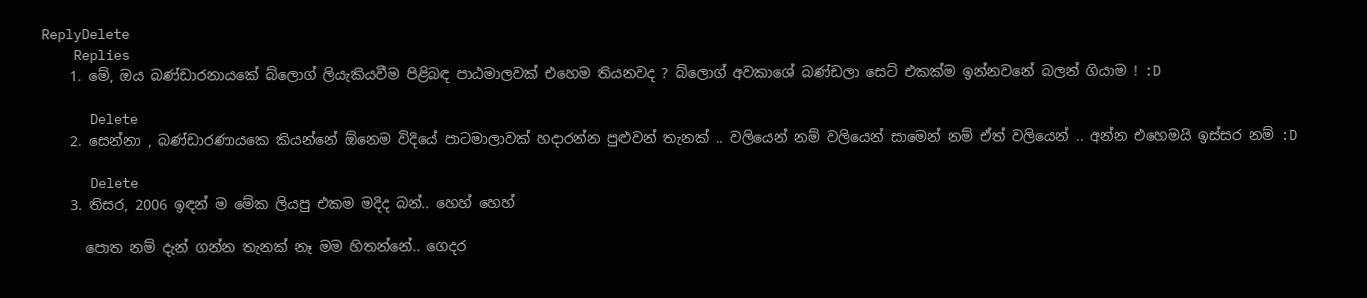ReplyDelete
    Replies
    1. මේ, ඔය බණ්ඩාරනායකේ බ්ලොග් ලියැකියවීම පිළිබඳ පාඨමාලවක් එහෙම තියනවද ? බ්ලොග් අවකාශේ බණ්ඩලා සෙට් එකක්ම ඉන්නවනේ බලන් ගියාම ! :D

      Delete
    2. සෙන්නා , බණ්ඩාරණායකෙ කියන්නේ ඕනෙම විදියේ පාටමාලාවක් හදාරන්න පුළුවන් තැනක් .. වලියෙන් නම් වලියෙන් සාමෙන් නම් ඒත් වලියෙන් .. අන්න එහෙමයි ඉස්සර නම් :D

      Delete
    3. තිසර, 2006 ඉඳන් ම මේක ලියපු එකම මදිද බන්.. හෙහ් හෙහ්

      පොත නම් දැන් ගන්න තැනක් නෑ මම හිතන්නේ.. ගෙදර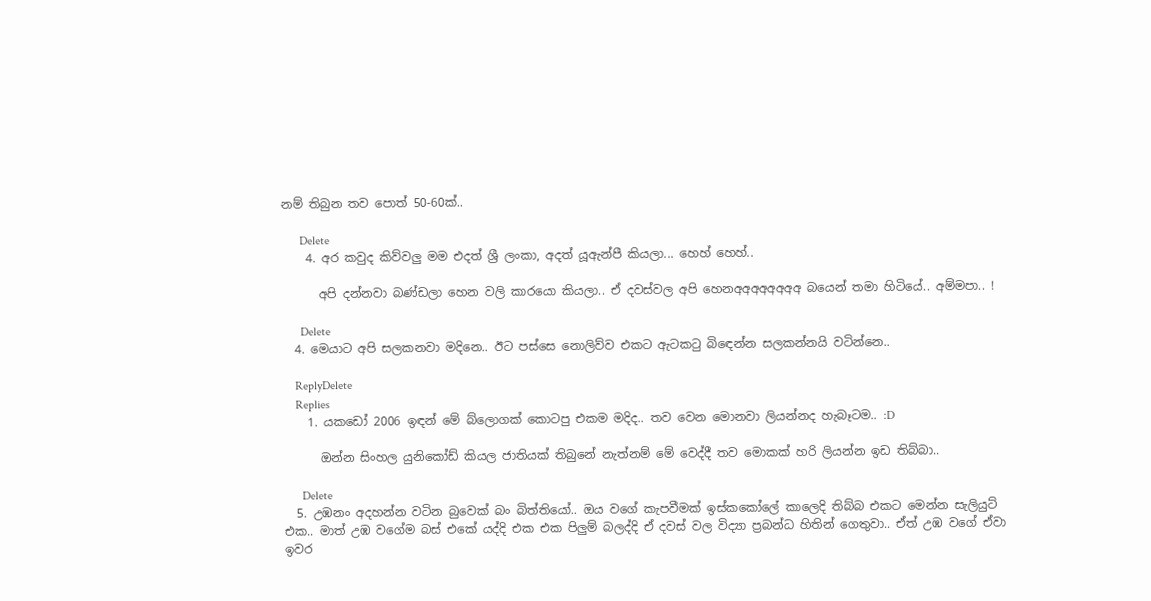නම් තිබුන තව පොත් 50-60ක්..

      Delete
    4. අර කවුද කිව්වලු මම එදත් ශ්‍රී ලංකා, අදත් යූඇන්පී කියලා... හෙහ් හෙහ්..

      අපි දන්නවා බණ්ඩලා හෙන වලි කාරයො කියලා.. ඒ දවස්වල අපි හෙනඅඅඅඅඅඅඅඅ බයෙන් තමා හිටියේ.. අම්මපා.. !

      Delete
  4. මෙයාට අපි සලකනවා මදිනෙ.. ඊට පස්සෙ නොලිව්ව එකට ඇටක‍ටු බි‍ඳෙන්න සලකන්නයි වටින්නෙ..

    ReplyDelete
    Replies
    1. යකඩෝ 2006 ඉඳන් මේ බ්ලොගක් කොටපු එකම මදිද.. තව වෙන මොනවා ලියන්නද හැබෑටම.. :D

      ඔන්න සිංහල යුනිකෝඩ් කියල ජාතියක් තිබුනේ නැත්නම් මේ වෙද්දී තව මොකක් හරි ලියන්න ඉඩ තිබ්බා..

      Delete
  5. උඹනං අදහන්න වටින බුවෙක් බං බිත්තියෝ.. ඔය වගේ කැපවීමක් ඉස්කකෝලේ කාලෙදි තිබ්බ එකට මෙන්න සැලියුට් එක.. මාත් උඹ වගේම බස් එකේ යද්දි එක එක පිලුම් බලද්දි ඒ දවස් වල විද්‍යා ප්‍රබන්ධ හිතින් ගෙතුවා.. ඒත් උඹ වගේ ඒවා ඉවර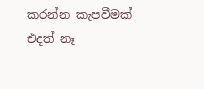කරන්න කැපවීමක් එදත් නෑ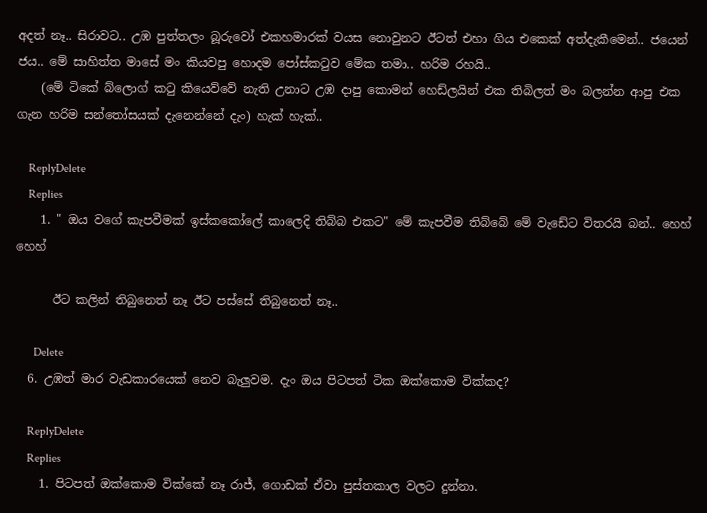අදත් නෑ.. සිරාවට.. උඹ පුත්තලං බූරුවෝ එකහමාරක් වයස නොවුනට ඊටත් එහා ගිය එකෙක් අත්දැකීමෙන්.. ජයෙන් ජය.. මේ සාහිත්ත මාසේ මං කියවපු හොදම පෝස්කටුව මේක තමා.. හරිම රහයි..
    (මේ ටිකේ බ්ලොග් කටු කියෙව්වේ නැති උනාට උඹ දාපු කොමන් හෙඩ්ලයින් එක තිබිලත් මං බලන්න ආපු එක ගැන හරිම සන්තෝසයක් දැනෙන්නේ දැං) හැක් හැක්..

    ReplyDelete
    Replies
    1. " ඔය වගේ කැපවීමක් ඉස්කකෝලේ කාලෙදි තිබ්බ එකට" මේ කැපවීම තිබ්බේ මේ වැඩේට විතරයි බන්.. හෙහ් හෙහ්

      ඊට කලින් තිබුනෙත් නෑ ඊට පස්සේ තිබුනෙත් නෑ..

      Delete
  6. උඹත් මාර වැඩකාරයෙක් නෙව බැලුවම. දැං ඔය පිටපත් ටික ඔක්කොම වික්කද?

    ReplyDelete
    Replies
    1. පිටපත් ඔක්කොම වික්කේ නෑ රාජ්, ගොඩක් ඒවා පුස්තකාල වලට දුන්නා.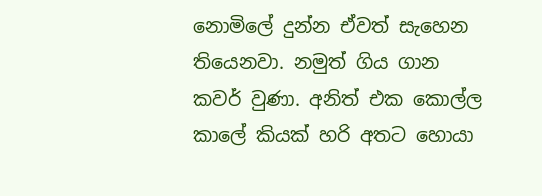නොමිලේ දුන්න ඒවත් සැහෙන තියෙනවා. නමුත් ගිය ගාන කවර් වුණා. අනිත් එක කොල්ල කාලේ කියක් හරි අතට හොයා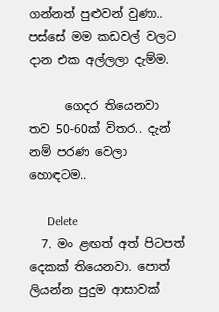ගන්නත් පුළුවන් වුණා.. පස්සේ මම කඩවල් වලට දාන එක අල්ලලා දැම්ම.

      ගෙදර තියෙනවා තව 50-60ක් විතර.. දැන් නම් පරණ වෙලා හොඳටම..

      Delete
  7. මං ළඟත් අත් පිටපත් දෙකක් තියෙනවා. පොත් ලියන්න පුදුම ආසාවක්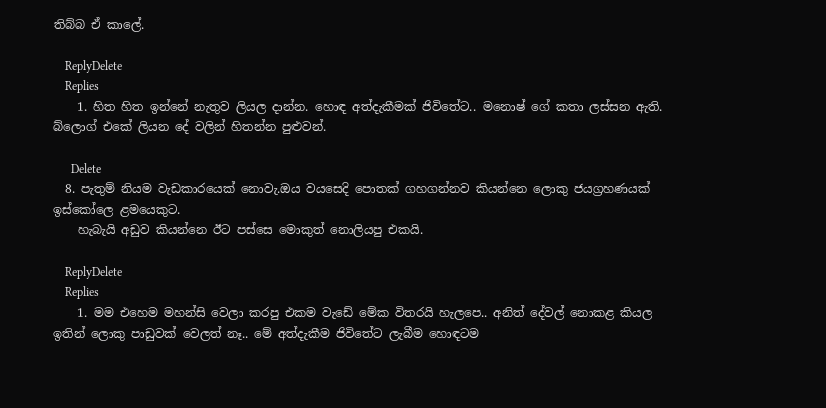තිබ්බ ඒ කාලේ.

    ReplyDelete
    Replies
    1. හිත හිත ඉන්නේ නැතුව ලියල දාන්න. හොඳ අත්දැකීමක් ජිවිතේට.. මනොෂ් ගේ කතා ලස්සන ඇති. බ්ලොග් එකේ ලියන දේ වලින් හිතන්න පුළුවන්.

      Delete
  8. පැතුම් නියම වැඩකාරයෙක් නොවැ.ඔය වයසෙදි පොතක් ගහගන්නව කියන්නෙ ලොකු ජයග්‍රහණයක් ඉස්කෝලෙ ළමයෙකුට.
    හැබැයි අඩුව කියන්නෙ ඊට පස්සෙ මොකුත් නොලියපු එකයි.

    ReplyDelete
    Replies
    1. මම එහෙම මහන්සි වෙලා කරපු එකම වැඩේ මේක විතරයි හැලපෙ.. අනිත් දේවල් නොකළ කියල ඉතින් ලොකු පාඩුවක් වෙලත් නෑ.. මේ අත්දැකීම ජිවිතේට ලැබීම හොඳටම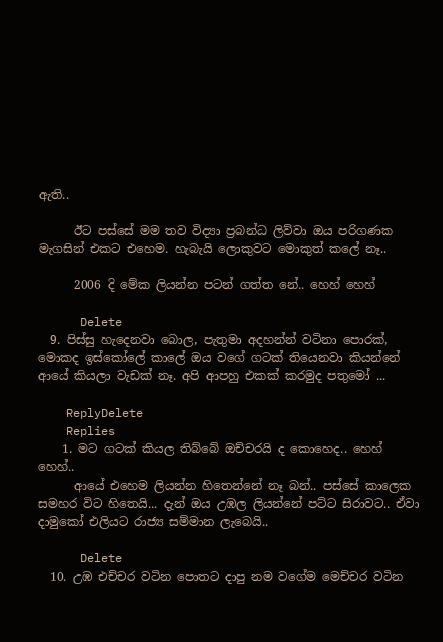ඇති..

      ඊට පස්සේ මම තව විද්‍යා ප්‍රබන්ධ ලිව්වා ඔය පරිගණක මැගසින් එකට එහෙම. හැබැයි ලොකුවට මොකුත් කලේ නෑ..

      2006 දි මේක ලියන්න පටන් ගත්ත නේ.. හෙහ් හෙහ්

      Delete
  9. පිස්සු හැදෙනවා බොල, පැතුමා අදහන්න් වටිනා පොරක්, මොකද ඉස්කෝලේ කාලේ ඔය වගේ ගටක් තියෙනවා කියන්නේ ආයේ කියලා වැඩක් නෑ. අපි ආපහු එකක් කරමුද පතුමෝ ...

    ReplyDelete
    Replies
    1. මට ගටක් කියල තිබ්බේ ඔච්චරයි ද කොහෙද.. හෙහ් හෙහ්..
      ආයේ එහෙම ලියන්න හිතෙන්නේ නෑ බන්.. පස්සේ කාලෙක සමහර විට හිතෙයි... දැන් ඔය උඹල ලියන්නේ පට්ට සිරාවට.. ඒවා දාමුකෝ එලියට රාජ්‍ය සම්මාන ලැබෙයි..

      Delete
  10. උඹ එච්චර වටින පොතට දාපු නම වගේම මෙච්චර වටින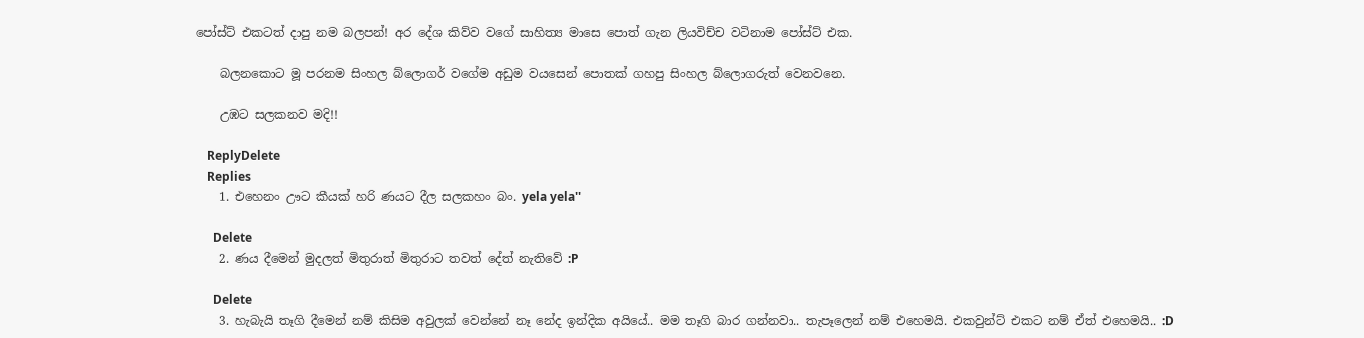පෝස්ට් එකටත් දාපු නම බලපන්! අර දේශ කිව්ව වගේ සාහිත්‍ය මාසෙ පොත් ගැන ලියවිච්ච වටිනාම පෝස්ට් එක.

    බලනකොට මූ පරනම සිංහල බ්ලොගර් වගේම අඩුම වයසෙන් පොතක් ගහපු සිංහල බ්ලොගරුත් වෙනවනෙ.

    උඹට සලකනව මදි!!

    ReplyDelete
    Replies
    1. එහෙනං ඌට කීයක් හරි ණයට දීල සලකහං බං. yela yela''

      Delete
    2. ණය දීමෙන් මුදලත් මිතුරාත් මිතුරාට තවත් දේත් නැතිවේ :P

      Delete
    3. හැබැයි තෑගි දීමෙන් නම් කිසිම අවුලක් වෙන්නේ නෑ නේද ඉන්දික අයියේ.. මම තෑගි බාර ගන්නවා.. තැපෑලෙන් නම් එහෙමයි. එකවුන්ට් එකට නම් ඒත් එහෙමයි.. :D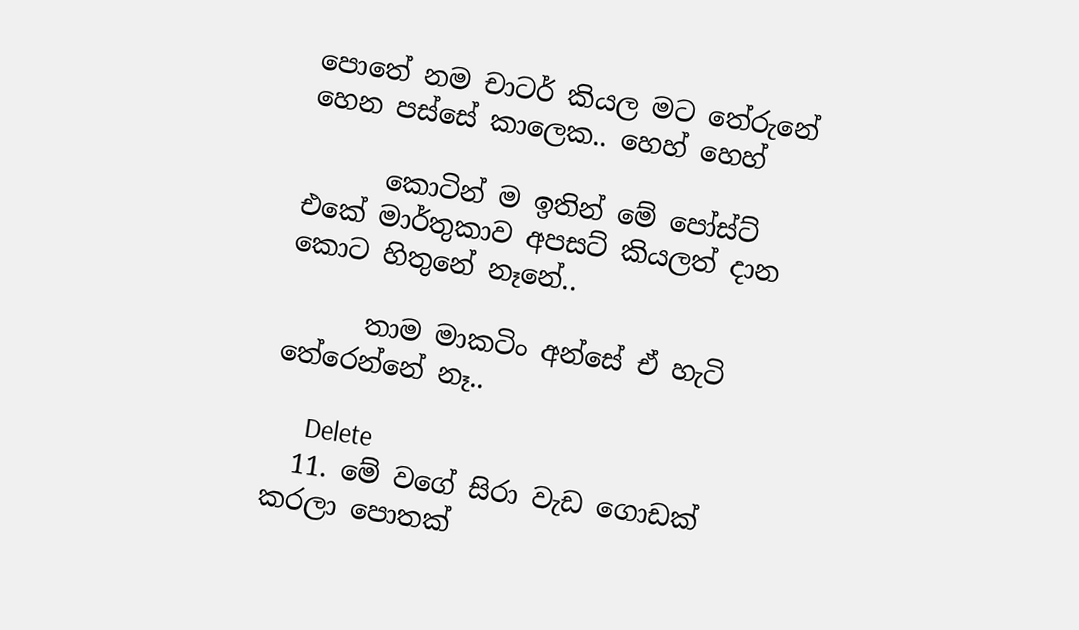පොතේ නම චාටර් කියල මට තේරුනේ හෙන පස්සේ කාලෙක.. හෙහ් හෙහ්

      කොටින් ම ඉතින් මේ පෝස්ට් එකේ මාර්තුකාව අපසට් කියලත් දාන කොට හිතුනේ නෑනේ..

      තාම මාකටිං අන්සේ ඒ හැටි තේරෙන්නේ නෑ..

      Delete
  11. මේ වගේ සිරා වැඩ ගොඩක් කරලා පොතක්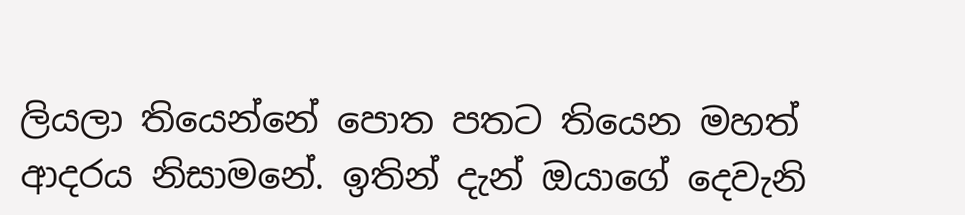ලියලා තියෙන්නේ පොත පතට තියෙන මහත් ආදරය නිසාමනේ. ඉතින් දැන් ඔයාගේ දෙවැනි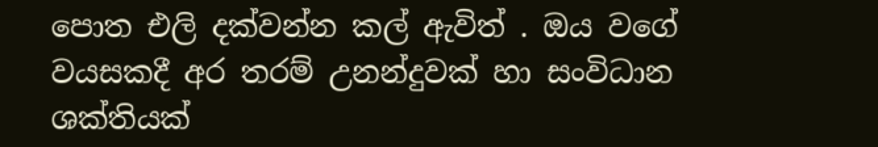පොත එලි දක්වන්න කල් ඇවිත් . ඔය වගේ වයසකදී අර තරම් උනන්දුවක් හා සංවිධාන ශක්තියක්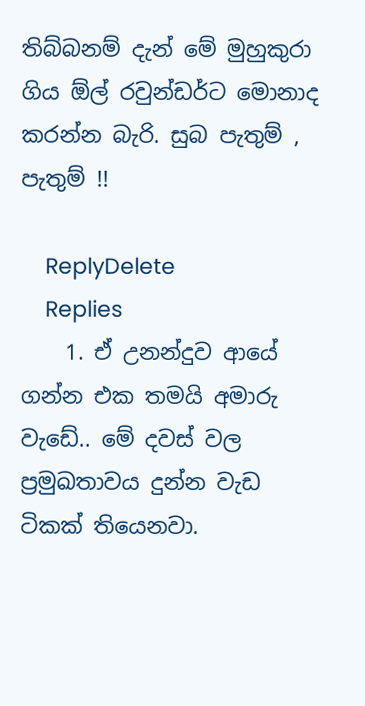තිබ්බනම් දැන් මේ මුහුකුරා ගිය ඕල් රවුන්ඩර්ට මොනාද කරන්න බැරි. සුබ පැතුම් , පැතුම් !!

    ReplyDelete
    Replies
    1. ඒ උනන්දුව ආයේ ගන්න එක තමයි අමාරු වැඩේ.. මේ දවස් වල ප්‍රමුඛතාවය දුන්න වැඩ ටිකක් තියෙනවා.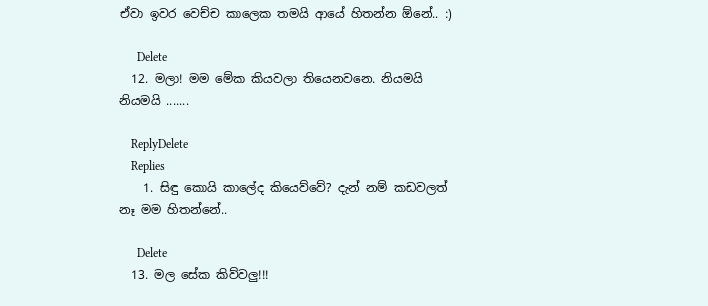ඒවා ඉවර වෙච්ච කාලෙක තමයි ආයේ හිතන්න ඕනේ.. :)

      Delete
  12. මලා! මම මේක කියවලා තියෙනවනෙ. නියමයි නියමයි .......

    ReplyDelete
    Replies
    1. සිඳු කොයි කාලේද කියෙව්වේ? දැන් නම් කඩවලත් නෑ මම හිතන්නේ..

      Delete
  13. මල සේක කිව්වලු!!!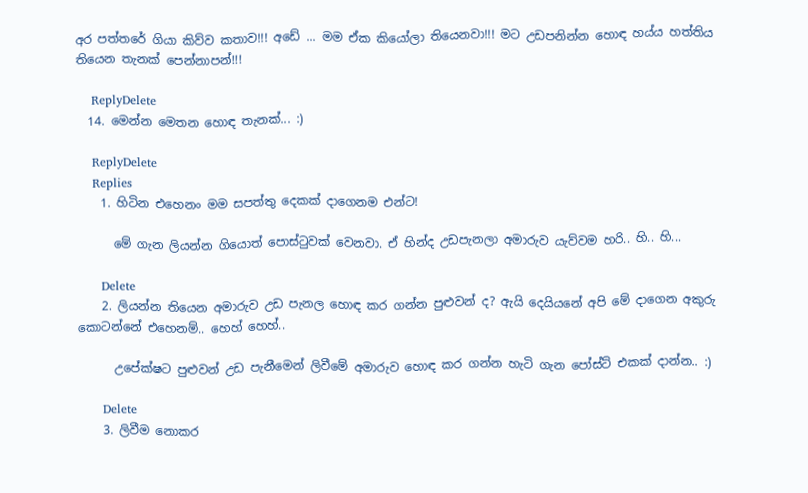අර පත්තරේ ගියා කිව්ව කතාව!!! අඩේ ... මම ඒක කියෝලා තියෙනවා!!! මට උඩපනින්න හොඳ හය්ය හත්තිය තියෙන තැනක් පෙන්නාපන්!!!

    ReplyDelete
  14. මෙන්න මෙතන හොඳ තැනක්... :)

    ReplyDelete
    Replies
    1. හිටින එහෙනං මම සපත්තු දෙකක් දාගෙනම එන්ට!

      මේ ගැන ලියන්න ගියොත් පොස්ටුවක් වෙනවා. ඒ හින්ද උඩපැනලා අමාරුව යැව්වම හරි.. හි.. හි...

      Delete
    2. ලියන්න තියෙන අමාරුව උඩ පැනල හොඳ කර ගන්න පුළුවන් ද? ඇයි දෙයියනේ අපි මේ දාගෙන අකුරු කොටන්නේ එහෙනම්.. හෙහ් හෙහ්..

      උපේක්ෂට පුළුවන් උඩ පැනීමෙන් ලිවීමේ අමාරුව හොඳ කර ගන්න හැටි ගැන පෝස්ට් එකක් දාන්න.. :)

      Delete
    3. ලිවීම නොකර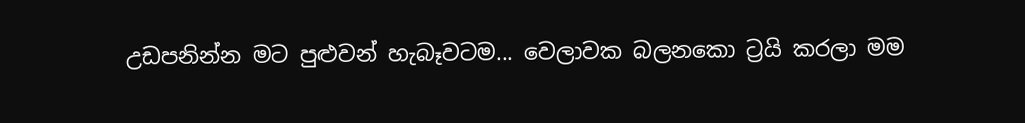උඩපනින්න මට පුළුවන් හැබෑවටම... වෙලාවක බලනකො ට්‍රයි කරලා මම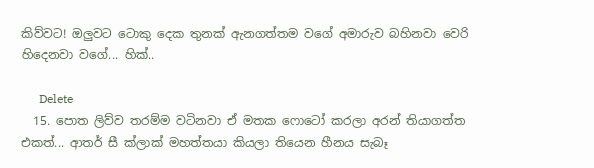කිව්වට! ඔලුවට ටොකු දෙක තුනක් ඇනගත්තම වගේ අමාරුව බහිනවා වෙරි හිදෙනවා වගේ... හික්..

      Delete
  15. පොත ලිව්ව තරම්ම වටිනවා ඒ මතක ෆොටෝ කරලා අරන් තියාගත්ත එකත්... ආතර් සී ක්ලාක් මහත්තයා කියලා තියෙන හීනය සැබෑ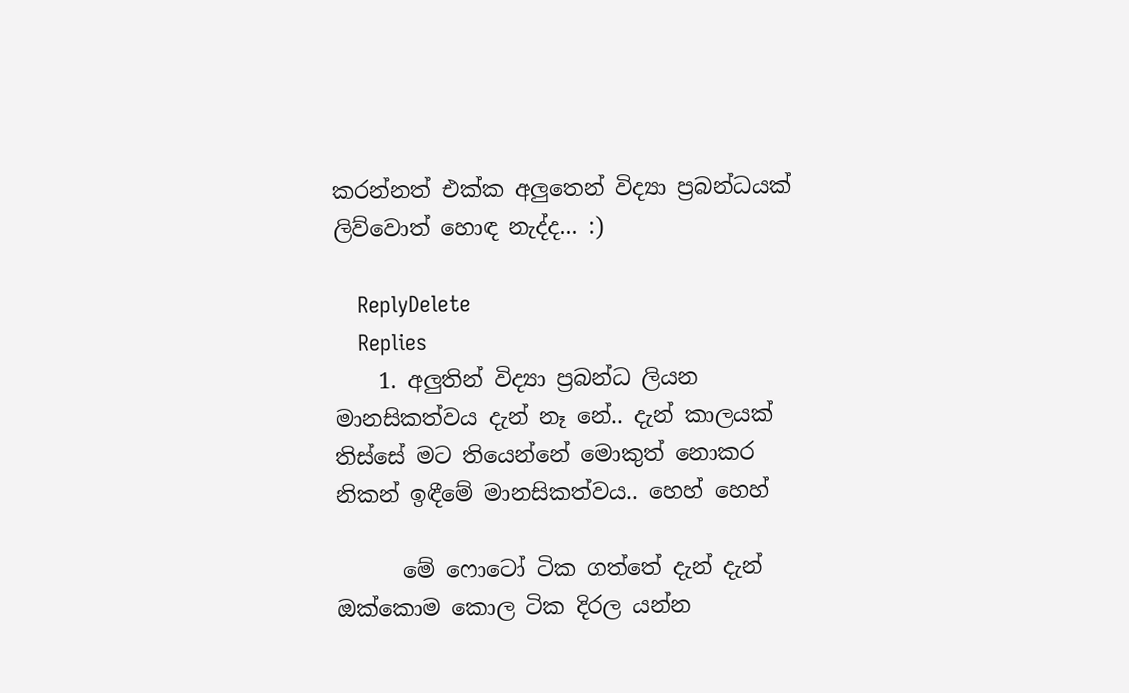කරන්නත් එක්ක අලුතෙන් විද්‍යා ප්‍රබන්ධයක් ලිව්වොත් හොඳ නැද්ද... :)

    ReplyDelete
    Replies
    1. අලුතින් විද්‍යා ප්‍රබන්ධ ලියන මානසිකත්වය දැන් නෑ නේ.. දැන් කාලයක් තිස්සේ මට තියෙන්නේ මොකුත් නොකර නිකන් ඉඳීමේ මානසිකත්වය.. හෙහ් හෙහ්

      මේ ෆොටෝ ටික ගත්තේ දැන් දැන් ඔක්කොම කොල ටික දිරල යන්න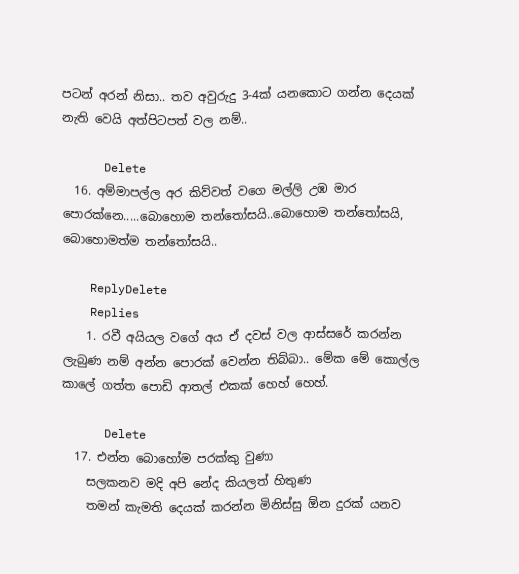පටන් අරන් නිසා.. තව අවුරුදු 3-4ක් යනකොට ගන්න දෙයක් නැති වෙයි අත්පිටපත් වල නම්..

      Delete
  16. අම්මාපල්ල අර කිව්වත් වගෙ මල්ලි උඹ මාර පොරක්නෙ.....බොහොම තන්තෝසයි..බොහොම තන්තෝසයි, බොහොමත්ම තන්තෝසයි..

    ReplyDelete
    Replies
    1. රවී අයියල වගේ අය ඒ දවස් වල ආස්සරේ කරන්න ලැබුණ නම් අන්න පොරක් වෙන්න තිබ්බා.. මේක මේ කොල්ල කාලේ ගත්ත පොඩි ආතල් එකක් හෙහ් හෙහ්.

      Delete
  17. එන්න බොහෝම පරක්කු වුණා
    සලකනව මදි අපි නේද කියලත් හිතුණ
    තමන් කැමති දෙයක් කරන්න මිනිස්සු ඕන දුරක් යනව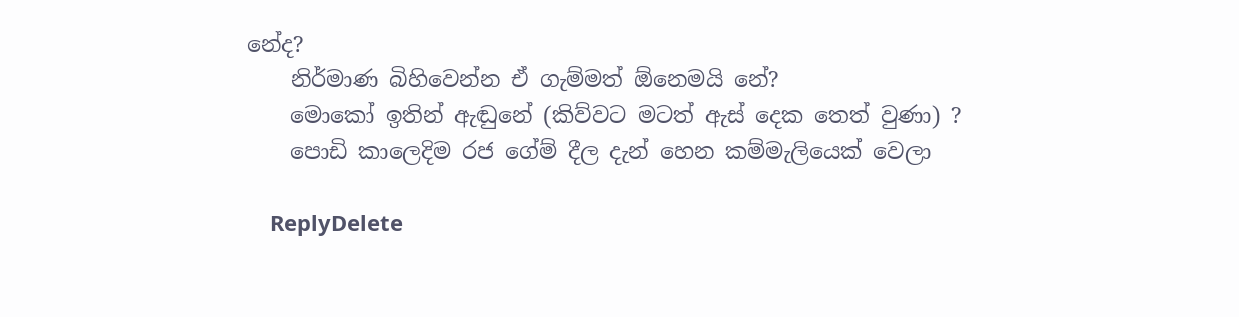නේද?
    නිර්මාණ බිහිවෙන්න ඒ ගැම්මත් ඕනෙමයි නේ?
    මොකෝ ඉතින් ඇඬුනේ (කිව්වට මටත් ඇස් දෙක තෙත් වුණා) ?
    පොඩි කාලෙදිම රජ ගේම් දීල දැන් හෙන කම්මැලියෙක් වෙලා

    ReplyDelete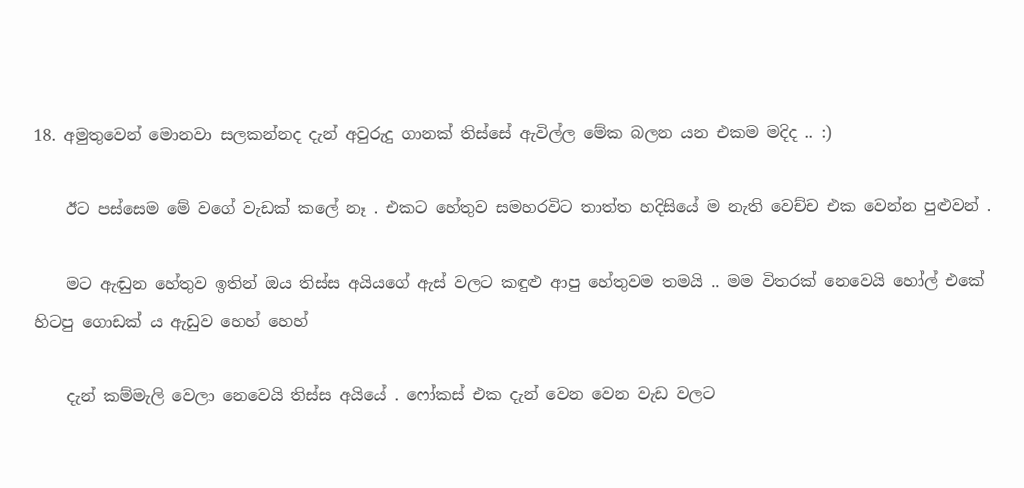18. අමුතුවෙන් මොනවා සලකන්නද දැන් අවුරුදු ගානක් තිස්සේ ඇවිල්ල මේක බලන යන එකම මදිද .. :)

    ඊට පස්සෙම මේ වගේ වැඩක් කලේ නෑ . එකට හේතුව සමහරවිට තාත්ත හදිසියේ ම නැති වෙච්ච එක වෙන්න පුළුවන් .

    මට ඇඬුන හේතුව ඉතින් ඔය තිස්ස අයියගේ ඇස් වලට කඳුළු ආපු හේතුවම තමයි .. මම විතරක් නෙවෙයි හෝල් එකේ හිටපු ගොඩක් ය ඇඩුව හෙහ් හෙහ්

    දැන් කම්මැලි වෙලා නෙවෙයි තිස්ස අයියේ . ෆෝකස් එක දැන් වෙන වෙන වැඩ වලට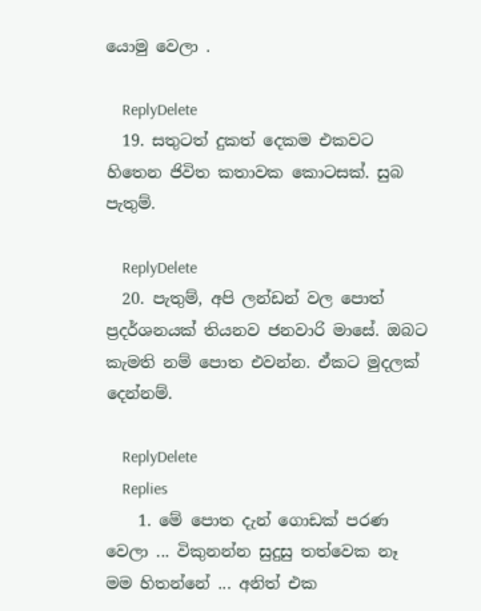යොමු වෙලා .

    ReplyDelete
  19. සතුටත් දුකත් දෙකම එකවට හිතෙන ජිවිත කතාවක කොටසක්. සුබ පැතුම්.

    ReplyDelete
  20. පැතුම්, අපි ලන්ඩන් වල පොත් ප්‍රදර්ශනයක් තියනව ජනවාරි මාසේ. ඔබට කැමති නම් පොත එවන්න. ඒකට මුදලක් දෙන්නම්.

    ReplyDelete
    Replies
    1. මේ පොත දැන් ගොඩක් පරණ වෙලා ... විකුනන්න සුදුසු තත්වෙක නෑ මම හිතන්නේ ... අනිත් එක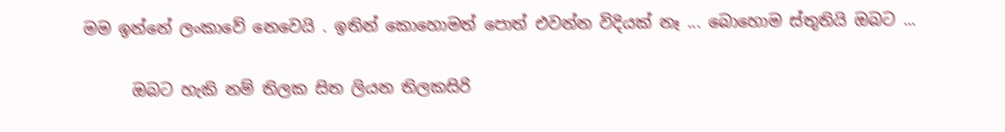මම ඉන්නේ ලංකාවේ නෙවෙයි . ඉතින් කොහොමත් පොත් එවන්න විදියක් නෑ ... බොහොම ස්තුතියි ඔබට ...

      ඔබට හැකි නම් තිලක සිත ලියන තිලකසිරි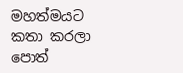මහත්මයට කතා කරලා පොත්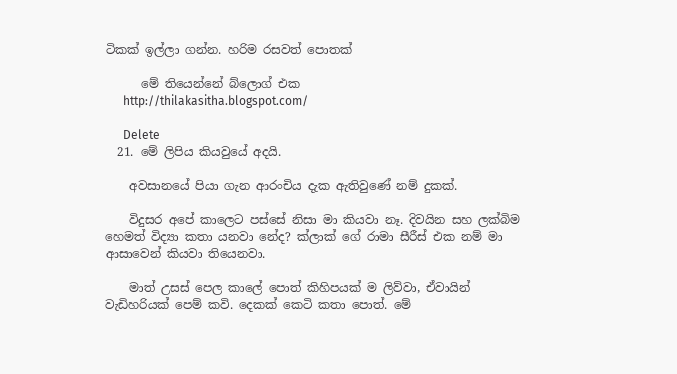ටිකක් ඉල්ලා ගන්න. හරිම රසවත් පොතක්

      මේ තියෙන්නේ බ්ලොග් එක
      http://thilakasitha.blogspot.com/

      Delete
  21. මේ ලිපිය කියවුයේ අදයි.

    අවසානයේ පියා ගැන ආරංචිය දැක ඇතිවුණේ නම් දුකක්.

    විදුසර අපේ කාලෙට පස්සේ නිසා මා කියවා නෑ. දිවයින සහ ලක්බිම හෙමත් විද්‍යා කතා යනවා නේද? ක්ලාක් ගේ රාමා සීරීස් එක නම් මා ආසාවෙන් කියවා තියෙනවා.

    මාත් උසස් පෙල කාලේ පොත් කිහිපයක් ම ලිව්වා, ඒවායින් වැඩිහරියක් පෙම් කවි. දෙකක් කෙටි කතා පොත්. මේ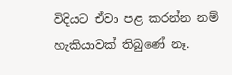විදියට ඒවා පළ කරන්න නම් හැකියාවක් තිබුණේ නෑ.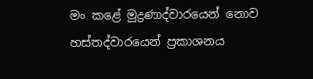මං කළේ මුද්‍රණාද්වාරයෙන් නොව හස්තද්වාරයෙන් ප්‍රකාශනය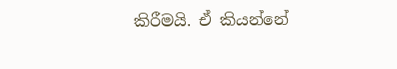කිරීමයි. ඒ කියන්නේ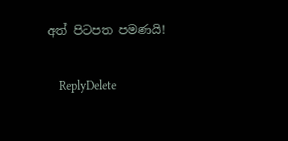අත් පිටපත පමණයි!

    ReplyDelete